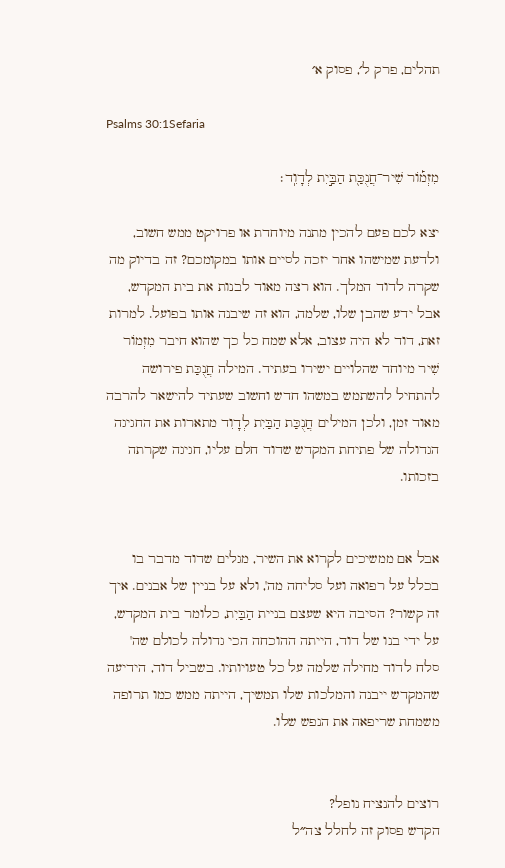תהלים, פרק ל׳, פסוק א׳

Psalms 30:1Sefaria

מִזְמ֡וֹר שִׁיר־חֲנֻכַּ֖ת הַבַּ֣יִת לְדָוִֽד׃

יצא לכם פעם להכין מתנה מיוחדת או פרויקט ממש חשוב, ולדעת שמישהו אחר יזכה לסיים אותו במקומכם? זה בדיוק מה שקרה לדוד המלך. הוא רצה מאוד לבנות את בית המקדש, אבל ידע שהבן שלו, שלמה, הוא זה שיבנה אותו בפועל. למרות זאת, דוד לא היה עצוב, אלא שמח כל כך שהוא חיבר מִזְמוֹר שִׁיר מיוחד שהלויים ישירו בעתיד. המילה חֲנֻכַּת פירושה להתחיל להשתמש במשהו חדש וחשוב שעתיד להישאר להרבה מאוד זמן, ולכן המילים חֲנֻכַּת הַבַּיִת לְדָוִד מתארות את החגיגה הגדולה של פתיחת המקדש שדוד חלם עליו, חגיגה שקרתה בזכותו.


אבל אם ממשיכים לקרוא את השיר, מגלים שדוד מדבר בו בכלל על רפואה ועל סליחה מה', ולא על בניין של אבנים. איך זה קשור? הסיבה היא שעצם בניית הַבַּיִת, כלומר בית המקדש, על ידי בנו של דוד, הייתה ההוכחה הכי גדולה לכולם שה' סלח לדוד מחילה שלמה על כל טעויותיו. בשביל דוד, הידיעה שהמקדש ייבנה והמלכות שלו תמשיך, הייתה ממש כמו תרופה משמחת שריפאה את הנפש שלו.


רוצים להנציח נופל?
הקדש פסוק זה לחלל צה״ל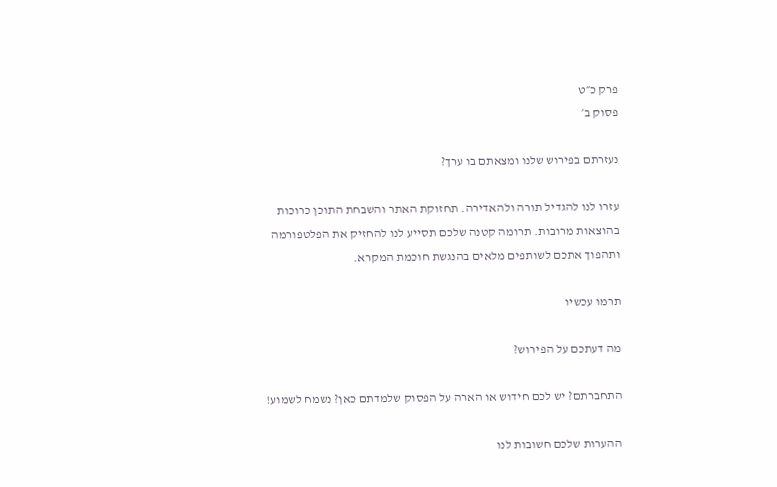פרק כ״ט
פסוק ב׳

נעזרתם בפירוש שלנו ומצאתם בו ערך?

עזרו לנו להגדיל תורה ולהאדירה. תחזוקת האתר והשבחת התוכן כרוכות בהוצאות מרובות. תרומה קטנה שלכם תסייע לנו להחזיק את הפלטפורמה ותהפוך אתכם לשותפים מלאים בהנגשת חוכמת המקרא.

תרמו עכשיו

מה דעתכם על הפירוש?

התחברתם? יש לכם חידוש או הארה על הפסוק שלמדתם כאן? נשמח לשמוע!

ההערות שלכם חשובות לנו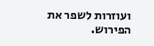ועוזרות לשפר את הפירוש.